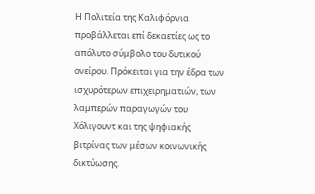Η Πολιτεία της Καλιφόρνια προβάλλεται επί δεκαετίες ως το απόλυτο σύμβολο του δυτικού ονείρου. Πρόκειται για την έδρα των ισχυρότερων επιχειρηματιών, των λαμπερών παραγωγών του Χόλιγουντ και της ψηφιακής βιτρίνας των μέσων κοινωνικής δικτύωσης.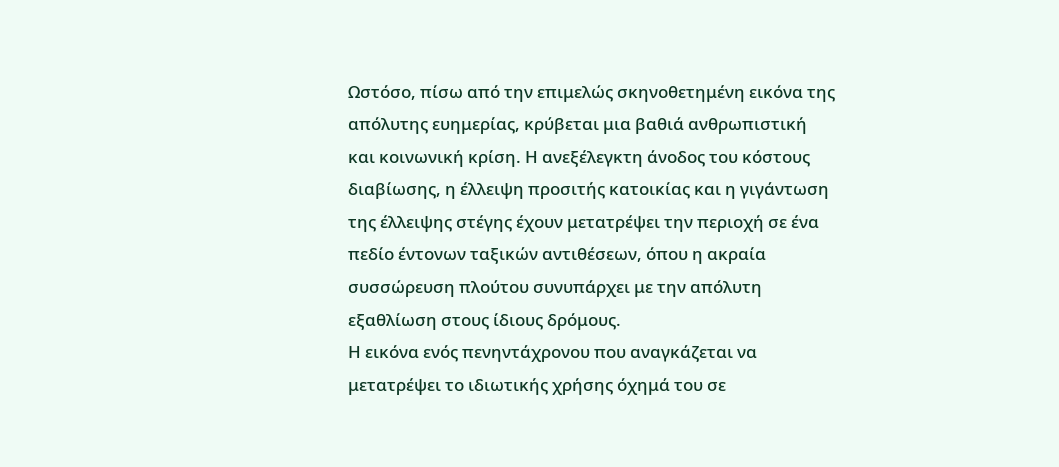Ωστόσο, πίσω από την επιμελώς σκηνοθετημένη εικόνα της απόλυτης ευημερίας, κρύβεται μια βαθιά ανθρωπιστική και κοινωνική κρίση. Η ανεξέλεγκτη άνοδος του κόστους διαβίωσης, η έλλειψη προσιτής κατοικίας και η γιγάντωση της έλλειψης στέγης έχουν μετατρέψει την περιοχή σε ένα πεδίο έντονων ταξικών αντιθέσεων, όπου η ακραία συσσώρευση πλούτου συνυπάρχει με την απόλυτη εξαθλίωση στους ίδιους δρόμους.
Η εικόνα ενός πενηντάχρονου που αναγκάζεται να μετατρέψει το ιδιωτικής χρήσης όχημά του σε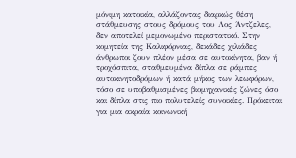μόνιμη κατοικία, αλλάζοντας διαρκώς θέση στάθμευσης στους δρόμους του Λος Άντζελες, δεν αποτελεί μεμονωμένο περιστατικό. Στην κομητεία της Καλιφόρνιας, δεκάδες χιλιάδες άνθρωποι ζουν πλέον μέσα σε αυτοκίνητα, βαν ή τροχόσπιτα, σταθμευμένα δίπλα σε ράμπες αυτοκινητοδρόμων ή κατά μήκος των λεωφόρων, τόσο σε υποβαθμισμένες βιομηχανικές ζώνες όσο και δίπλα στις πιο πολυτελείς συνοικίες. Πρόκειται για μια ακραία κοινωνική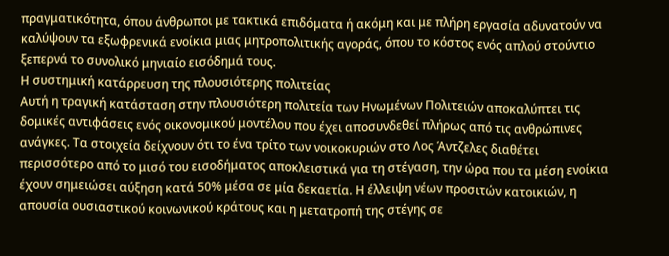πραγματικότητα, όπου άνθρωποι με τακτικά επιδόματα ή ακόμη και με πλήρη εργασία αδυνατούν να καλύψουν τα εξωφρενικά ενοίκια μιας μητροπολιτικής αγοράς, όπου το κόστος ενός απλού στούντιο ξεπερνά το συνολικό μηνιαίο εισόδημά τους.
Η συστημική κατάρρευση της πλουσιότερης πολιτείας
Αυτή η τραγική κατάσταση στην πλουσιότερη πολιτεία των Ηνωμένων Πολιτειών αποκαλύπτει τις δομικές αντιφάσεις ενός οικονομικού μοντέλου που έχει αποσυνδεθεί πλήρως από τις ανθρώπινες ανάγκες. Τα στοιχεία δείχνουν ότι το ένα τρίτο των νοικοκυριών στο Λος Άντζελες διαθέτει περισσότερο από το μισό του εισοδήματος αποκλειστικά για τη στέγαση, την ώρα που τα μέση ενοίκια έχουν σημειώσει αύξηση κατά 50% μέσα σε μία δεκαετία. Η έλλειψη νέων προσιτών κατοικιών, η απουσία ουσιαστικού κοινωνικού κράτους και η μετατροπή της στέγης σε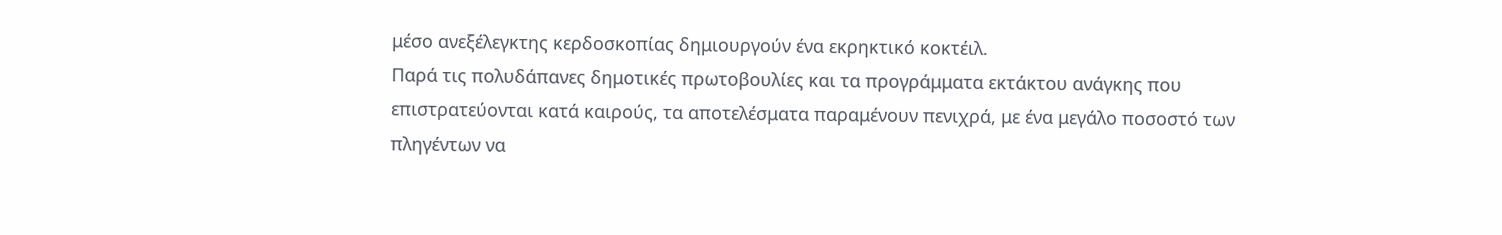μέσο ανεξέλεγκτης κερδοσκοπίας δημιουργούν ένα εκρηκτικό κοκτέιλ.
Παρά τις πολυδάπανες δημοτικές πρωτοβουλίες και τα προγράμματα εκτάκτου ανάγκης που επιστρατεύονται κατά καιρούς, τα αποτελέσματα παραμένουν πενιχρά, με ένα μεγάλο ποσοστό των πληγέντων να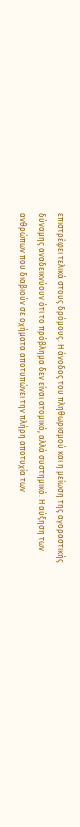επιστρέφει τελικά στους δρόμους. Η άνοδος του πληθωρισμού και η μείωση της αγοραστικής δύναμης αναδεικνύουν ότι το πρόβλημα δεν είναι ατομικό, αλλά συστημικό. Η αύξηση των ανθρώπων που διαβιούν σε οχήματα αποτυπώνει την πλήρη αποτυχία των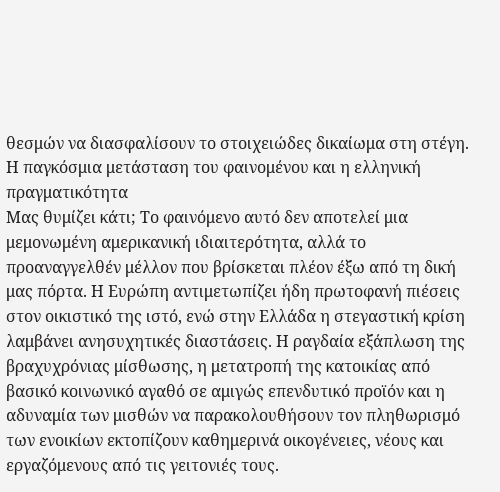θεσμών να διασφαλίσουν το στοιχειώδες δικαίωμα στη στέγη.
Η παγκόσμια μετάσταση του φαινομένου και η ελληνική πραγματικότητα
Μας θυμίζει κάτι; Το φαινόμενο αυτό δεν αποτελεί μια μεμονωμένη αμερικανική ιδιαιτερότητα, αλλά το προαναγγελθέν μέλλον που βρίσκεται πλέον έξω από τη δική μας πόρτα. Η Ευρώπη αντιμετωπίζει ήδη πρωτοφανή πιέσεις στον οικιστικό της ιστό, ενώ στην Ελλάδα η στεγαστική κρίση λαμβάνει ανησυχητικές διαστάσεις. Η ραγδαία εξάπλωση της βραχυχρόνιας μίσθωσης, η μετατροπή της κατοικίας από βασικό κοινωνικό αγαθό σε αμιγώς επενδυτικό προϊόν και η αδυναμία των μισθών να παρακολουθήσουν τον πληθωρισμό των ενοικίων εκτοπίζουν καθημερινά οικογένειες, νέους και εργαζόμενους από τις γειτονιές τους.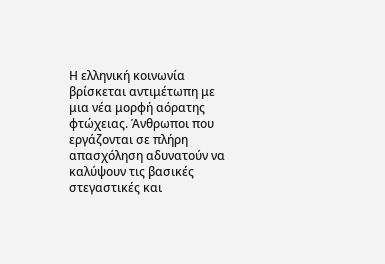Η ελληνική κοινωνία βρίσκεται αντιμέτωπη με μια νέα μορφή αόρατης φτώχειας. Άνθρωποι που εργάζονται σε πλήρη απασχόληση αδυνατούν να καλύψουν τις βασικές στεγαστικές και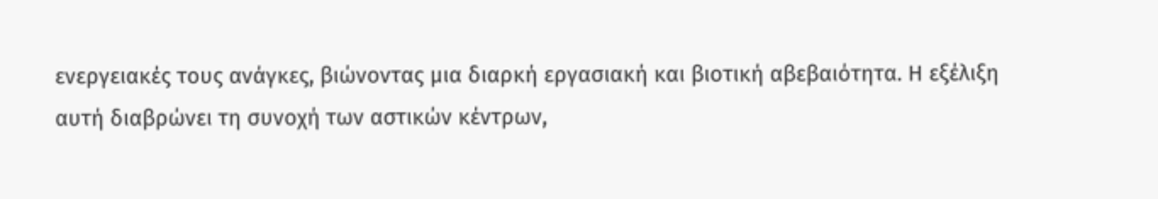ενεργειακές τους ανάγκες, βιώνοντας μια διαρκή εργασιακή και βιοτική αβεβαιότητα. Η εξέλιξη αυτή διαβρώνει τη συνοχή των αστικών κέντρων,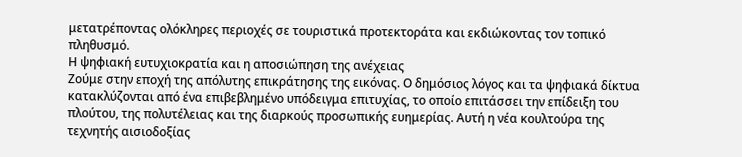μετατρέποντας ολόκληρες περιοχές σε τουριστικά προτεκτοράτα και εκδιώκοντας τον τοπικό πληθυσμό.
Η ψηφιακή ευτυχιοκρατία και η αποσιώπηση της ανέχειας
Ζούμε στην εποχή της απόλυτης επικράτησης της εικόνας. Ο δημόσιος λόγος και τα ψηφιακά δίκτυα κατακλύζονται από ένα επιβεβλημένο υπόδειγμα επιτυχίας, το οποίο επιτάσσει την επίδειξη του πλούτου, της πολυτέλειας και της διαρκούς προσωπικής ευημερίας. Αυτή η νέα κουλτούρα της τεχνητής αισιοδοξίας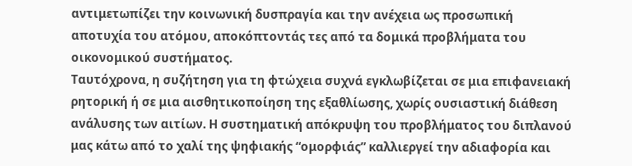αντιμετωπίζει την κοινωνική δυσπραγία και την ανέχεια ως προσωπική αποτυχία του ατόμου, αποκόπτοντάς τες από τα δομικά προβλήματα του οικονομικού συστήματος.
Ταυτόχρονα, η συζήτηση για τη φτώχεια συχνά εγκλωβίζεται σε μια επιφανειακή ρητορική ή σε μια αισθητικοποίηση της εξαθλίωσης, χωρίς ουσιαστική διάθεση ανάλυσης των αιτίων. Η συστηματική απόκρυψη του προβλήματος του διπλανού μας κάτω από το χαλί της ψηφιακής “ομορφιάς” καλλιεργεί την αδιαφορία και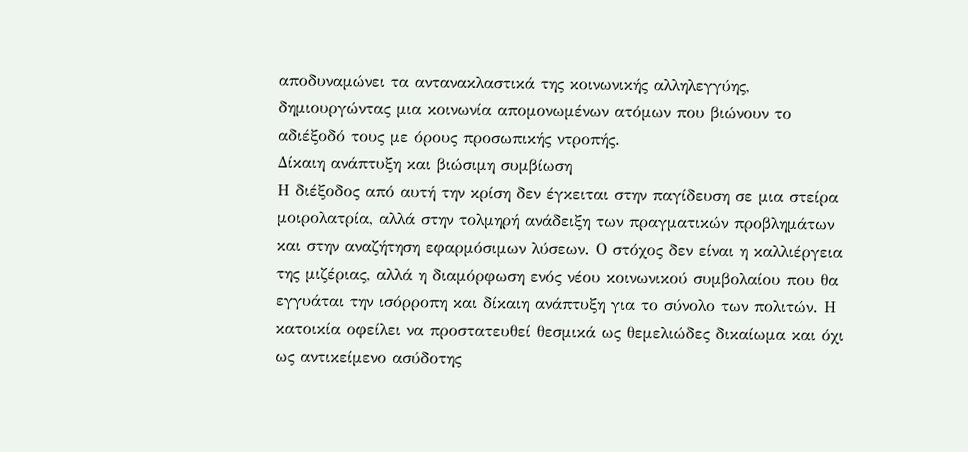αποδυναμώνει τα αντανακλαστικά της κοινωνικής αλληλεγγύης, δημιουργώντας μια κοινωνία απομονωμένων ατόμων που βιώνουν το αδιέξοδό τους με όρους προσωπικής ντροπής.
Δίκαιη ανάπτυξη και βιώσιμη συμβίωση
Η διέξοδος από αυτή την κρίση δεν έγκειται στην παγίδευση σε μια στείρα μοιρολατρία, αλλά στην τολμηρή ανάδειξη των πραγματικών προβλημάτων και στην αναζήτηση εφαρμόσιμων λύσεων. Ο στόχος δεν είναι η καλλιέργεια της μιζέριας, αλλά η διαμόρφωση ενός νέου κοινωνικού συμβολαίου που θα εγγυάται την ισόρροπη και δίκαιη ανάπτυξη για το σύνολο των πολιτών. Η κατοικία οφείλει να προστατευθεί θεσμικά ως θεμελιώδες δικαίωμα και όχι ως αντικείμενο ασύδοτης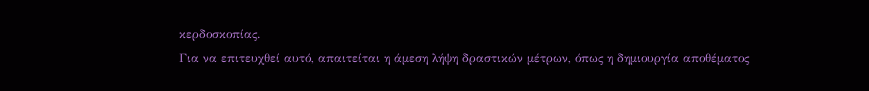κερδοσκοπίας.
Για να επιτευχθεί αυτό, απαιτείται η άμεση λήψη δραστικών μέτρων, όπως η δημιουργία αποθέματος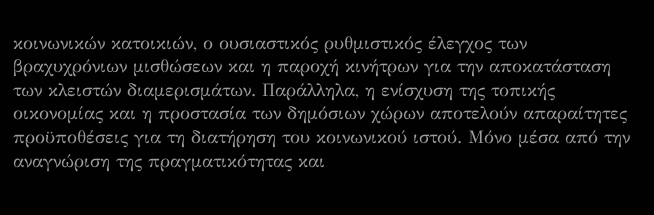κοινωνικών κατοικιών, ο ουσιαστικός ρυθμιστικός έλεγχος των βραχυχρόνιων μισθώσεων και η παροχή κινήτρων για την αποκατάσταση των κλειστών διαμερισμάτων. Παράλληλα, η ενίσχυση της τοπικής οικονομίας και η προστασία των δημόσιων χώρων αποτελούν απαραίτητες προϋποθέσεις για τη διατήρηση του κοινωνικού ιστού. Μόνο μέσα από την αναγνώριση της πραγματικότητας και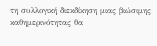τη συλλογική διεκδίκηση μιας βιώσιμης καθημερινότητας θα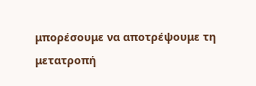μπορέσουμε να αποτρέψουμε τη μετατροπή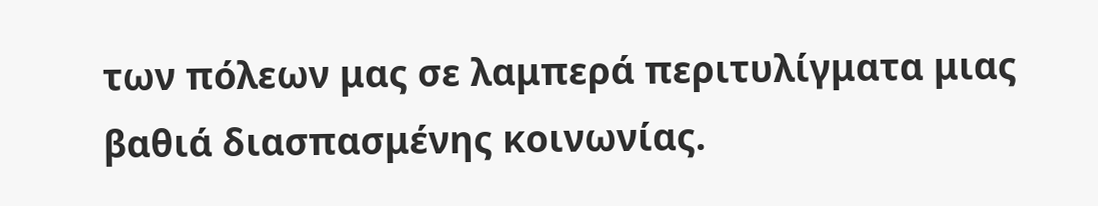των πόλεων μας σε λαμπερά περιτυλίγματα μιας βαθιά διασπασμένης κοινωνίας.